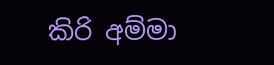කිරි අම්මා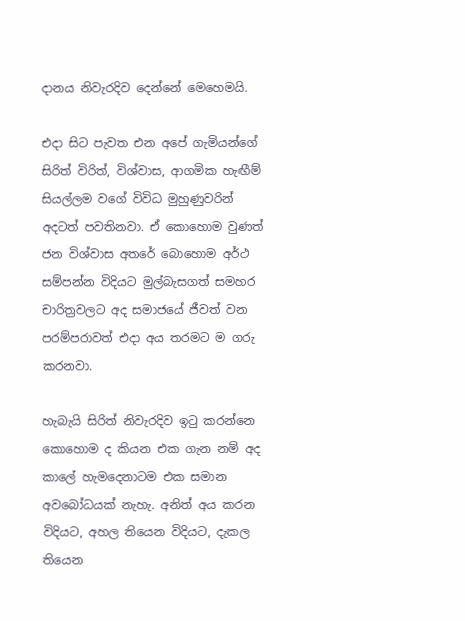දානය නිවැරදිව දෙන්නේ මෙහෙමයි.

එදා සිට පැවත එන අපේ ගැමියන්ගේ සිරිත් විරිත්, විශ්වාස, ආගමික හැඟීම්  සියල්ලම වගේ විවිධ මුහුණුවරින් අදටත් පවතිනවා. ඒ කොහොම වුණත් ජන විශ්වාස අතරේ බොහොම අර්ථ සම්පන්න විදියට මුල්බැසගත් සමහර චාරිත්‍රවලට අද සමාජයේ ජීවත් වන පරම්පරාවත් එදා අය තරමට ම ගරු කරනවා.

හැබැයි සිරිත් නිවැරදිව ඉටු කරන්නෙ කොහොම ද කියන එක ගැන නම් අද කාලේ හැමදෙනාටම එක සමාන අවබෝධයක් නැහැ. අනිත් අය කරන විදියට, අහල තියෙන විදියට, දැකල තියෙන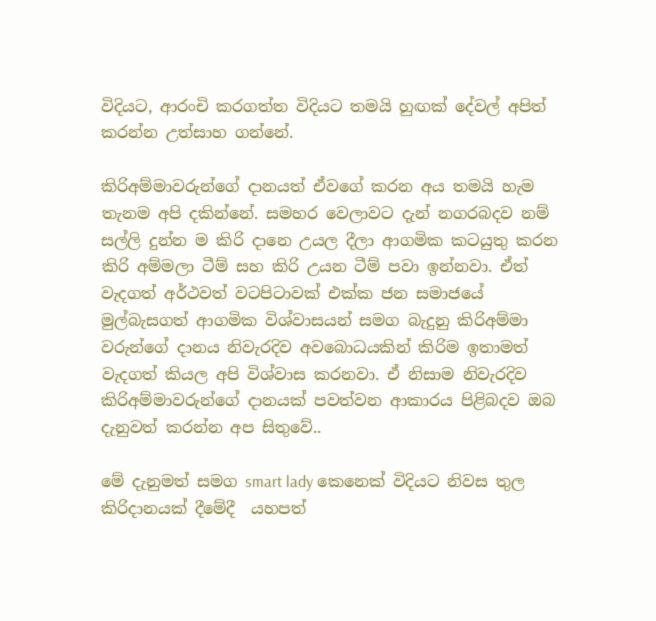විදියට, ආරංචි කරගත්ත විදියට තමයි හුඟක් දේවල් අපිත් කරන්න උත්සාහ ගන්නේ.

කිරිඅම්මාවරුන්ගේ දානයත් ඒවගේ කරන අය තමයි හැම තැනම අපි දකින්නේ. සමහර වෙලාවට දැන් නගරබදව නම් සල්ලි දුන්න ම කිරි දානෙ උයල දීලා ආගමික කටයුතු කරන කිරි අම්මලා ටීම් සහ කිරි උයන ටීම් පවා ඉන්නවා. ඒත් වැදගත් අර්ථවත් වටපිටාවක් එක්ක ජන සමාජයේ මුල්බැසගත් ආගමික විශ්වාසයන් සමග බැදුනු කිරිඅම්මා වරුන්ගේ දානය නිවැරදිව අවබොධයකින් කිරිම ඉතාමත් වැදගත් කියල අපි විශ්වාස කරනවා. ඒ නිසාම නිවැරදිව කිරිඅම්මාවරුන්ගේ දානයක් පවත්වන ආකාරය පිළිබදව ඔබ දැනුවත් කරන්න අප සිතුවේ..

මේ දැනුමත් සමග smart lady කෙනෙක් විදියට නිවස තුල කිරිදානයක් දීමේදී  යහපත්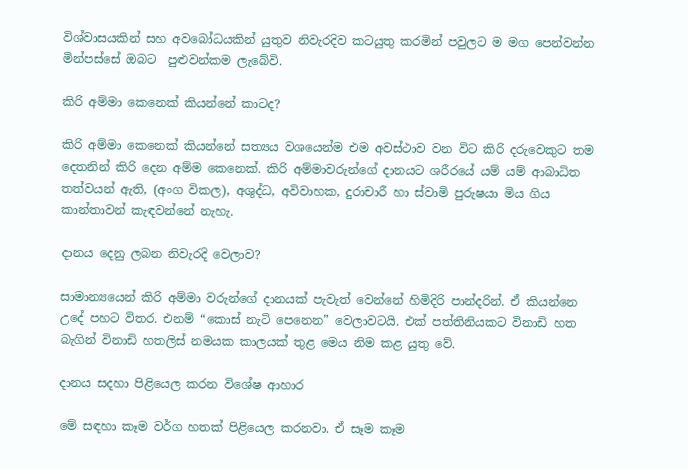විශ්වාසයකින් සහ අවබෝධයකින් යුතුව නිවැරදිව කටයුතු කරමින් පවුලට ම මග පෙන්වන්න මින්පස්සේ ඔබට  පුළුවන්කම ලැබේවි.

කිරි අම්මා කෙනෙක් කියන්නේ කාටද?

කිරි අම්මා කෙනෙක් කියන්නේ සත්‍යය වශයෙන්ම එම අවස්ථාව වන විට කිරි දරුවෙකුට තම දෙතනින් කිරි දෙන අම්ම කෙනෙක්. කිරි අම්මාවරුන්ගේ දානයට ශරීරයේ යම් යම් ආබාධිත තත්වයන් ඇති, (අංග විකල), අශුද්ධ, අවිවාහක, දුරාචාරී හා ස්වාමි පුරුෂයා මිය ගිය කාන්තාවන් කැඳවන්නේ නැහැ.

දානය දෙනු ලබන නිවැරදි වෙලාව?

සාමාන්‍යයෙන් කිරි අම්මා වරුන්ගේ දානයක් පැවැත් වෙන්නේ හිමිදිරි පාන්දරින්. ඒ කියන්නෙ උදේ පහට විතර. එනම් “කොස් නැටි පෙනෙන” වෙලාවටයි. එක් පත්තිනියකට විනාඩි හත බැගින් විනාඩි හතලිස් නමයක කාලයක් තුළ මෙය නිම කළ යුතු වේ.

දානය සදහා පිළියෙල කරන විශේෂ ආහාර

මේ සඳහා කෑම වර්ග හතක් පිළියෙල කරනවා. ඒ සෑම කෑම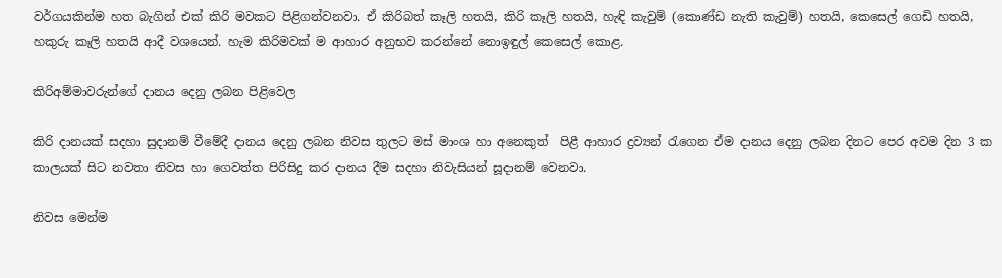වර්ගයකින්ම හත බැගින් එක් කිරි මවකට පිළිගන්වනවා. ඒ කිරිබත් කෑලි හතයි, කිරි කෑලි හතයි, හැඳි කැවුම් (කොණ්ඩ නැති කැවුම්) හතයි, කෙසෙල් ගෙඩි හතයි, හකුරු කෑලි හතයි ආදී වශයෙන්. හැම කිරිමවක් ම ආහාර අනුභව කරන්නේ නොඉඳුල් කෙසෙල් කොළ.

කිරිඅම්මාවරුන්ගේ දානය දෙනු ලබන පිළිවෙල

කිරි දානයක් සදහා සුදානම් වීමේදී දානය දෙනු ලබන නිවස තුලට මස් මාංශ හා අනෙකුත්  පිළී ආහාර ද්‍රව්‍යන් රැගෙන ඒම දානය දෙනු ලබන දිනට පෙර අවම දින 3 ක කාලයක් සිට නවතා නිවස හා ගෙවත්ත පිරිසිදු කර දානය දීම සදහා නිවැසියන් සූදානම් වෙනවා.

නිවස මෙන්ම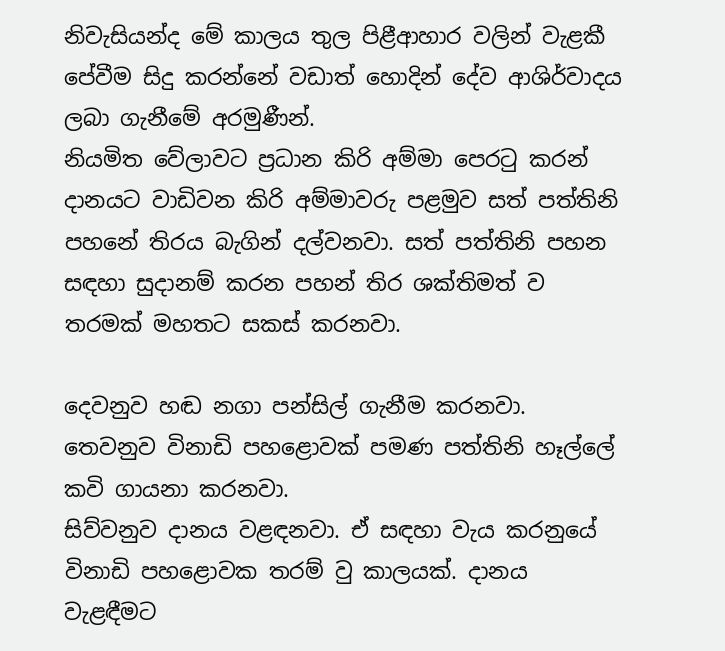නිවැසියන්ද මේ කාලය තුල පිළීආහාර වලින් වැළකී පේවීම සිදු කරන්නේ වඩාත් හොදින් දේව ආශිර්වාදය ලබා ගැනීමේ අරමුණීන්.
නියමිත වේලාවට ප්‍රධාන කිරි අම්මා පෙරටු කරන් දානයට වාඩිවන කිරි අම්මාවරු පළමුව සත් පත්තිනි පහනේ තිරය බැගින් දල්වනවා. සත් පත්තිනි පහන සඳහා සුදානම් කරන පහන් තිර ශක්තිමත් ව තරමක් මහතට සකස් කරනවා.

දෙවනුව හඬ නගා පන්සිල් ගැනීම කරනවා.
තෙවනුව විනාඩි පහළොවක් පමණ පත්තිනි හෑල්ලේ කවි ගායනා කරනවා.
සිව්‍වනුව දානය වළඳනවා. ඒ සඳහා වැය කරනුයේ විනාඩි පහළොවක තරම් වු කාලයක්. දානය වැළඳීමට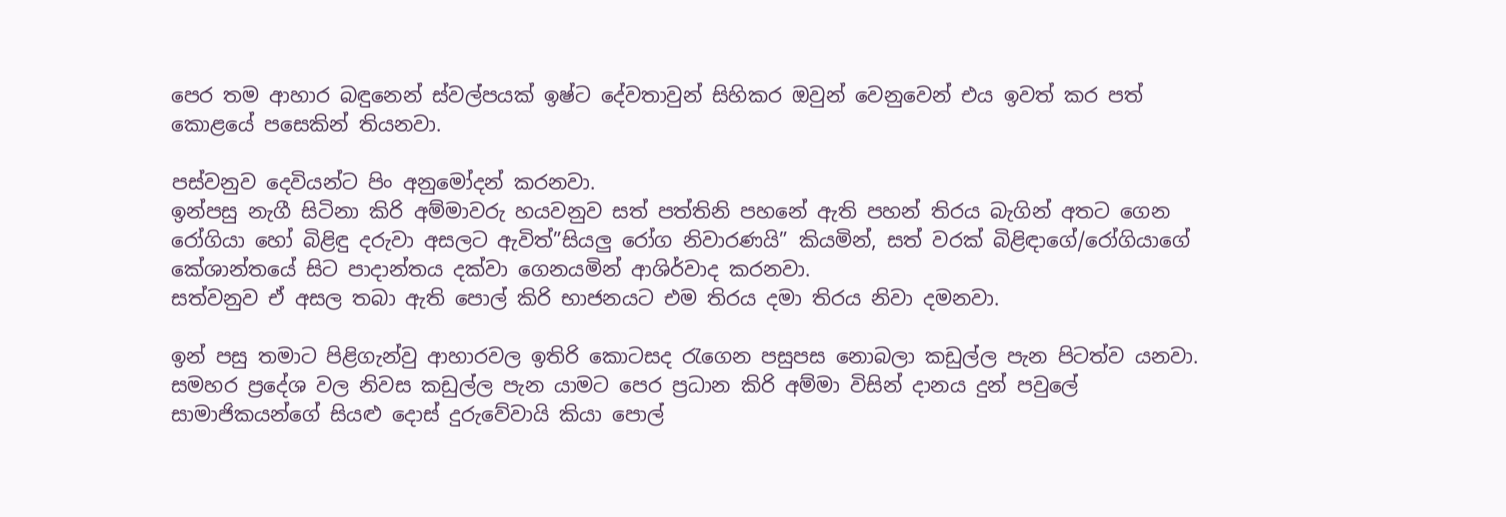පෙර තම ආහාර බඳුනෙන් ස්වල්පයක් ඉෂ්ට දේවතාවුන් සිහිකර ඔවුන් වෙනුවෙන් එය ඉවත් කර පත් කොළයේ පසෙකින් තියනවා.

පස්වනුව දෙවියන්ට පිං අනුමෝදන් කරනවා.
ඉන්පසු නැගී සිටිනා කිරි අම්මාවරු හයවනුව සත් පත්තිනි පහනේ ඇති පහන් තිරය බැගින් අතට ගෙන රෝගියා හෝ බිළිඳු දරුවා අසලට ඇවිත්”සියලු රෝග නිවාරණයි” කියමින්, සත් වරක් බිළිඳාගේ/රෝගියාගේ කේශාන්තයේ සිට පාදාන්තය දක්වා ගෙනයමින් ආශිර්වාද කරනවා.
සත්වනුව ඒ අසල තබා ඇති පොල් කිරි භාජනයට එම තිරය දමා තිරය නිවා දමනවා.

ඉන් පසු තමාට පිළිගැන්වු ආහාරවල ඉතිරි කොටසද රැගෙන පසුපස නොබලා කඩුල්ල පැන පිටත්ව යනවා. සමහර ප්‍රදේශ වල නිවස කඩුල්ල පැන යාමට පෙර ප්‍රධාන කිරි අම්මා විසින් දානය දුන් පවුලේ සාමාජිකයන්ගේ සියළු දොස් දුරුවේවායි කියා පොල්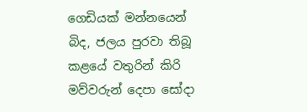ගෙඩියක් මන්නයෙන් බිද, ජලය පුරවා තිබූ කළයේ වතුරින් කිරි මව්වරුන් දෙපා සෝදා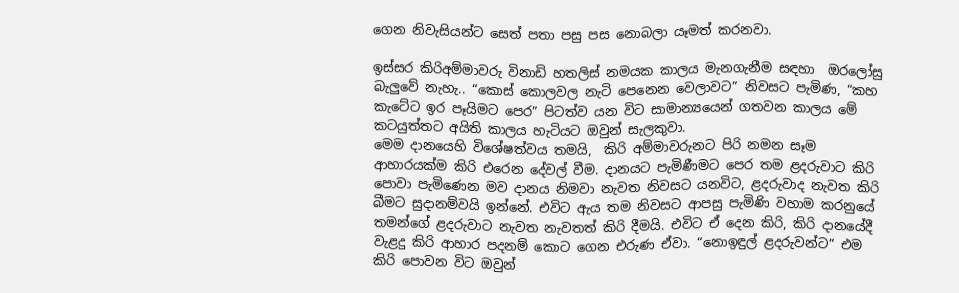ගෙන නිවැසියන්ට සෙත් පතා පසු පස නොබලා යෑමත් කරනවා.

ඉස්සර කිරිඅම්මාවරු විනාඩි හතලිස් නමයක කාලය මැනගැනීම සඳහා  ඔරලෝසු බැලුවේ නැහැ.. “කොස් කොලවල නැටි පෙනෙන වෙලාවට” නිවසට පැමිණ, “කහ කැටේට ඉර පෑයිමට පෙර” පිටත්ව යන විට සාමාන්‍යයෙන් ගතවන කාලය මේ කටයුත්තට අයිති කාලය හැටියට ඔවුන් සැලකුවා.
මෙම දානයෙහි විශේෂත්වය තමයි,  කිරි අම්මාවරුනට පිරි නමන සෑම ආහාරයක්ම කිරි එරෙන දේවල් වීම. දානයට පැමිණීමට පෙර තම ළදරුවාට කිරි පොවා පැමිණෙන මව දානය නිමවා නැවත නිවසට යනවිට, ළදරුවාද නැවත කිරි බීමට සුදානම්වයි ඉන්නේ. එවිට ඇය තම නිවසට ආපසු පැමිණි වහාම කරනුයේ තමන්ගේ ළදරුවාට නැවත නැවතත් කිරි දීමයි. එවිට ඒ දෙන කිරි, කිරි දානයේදී වැළදු කිරි ආහාර පදනම් කොට ගෙන එරුණ ඒවා. “නොඉඳුල් ළදරුවන්ට” එම කිරි පොවන විට ඔවුන්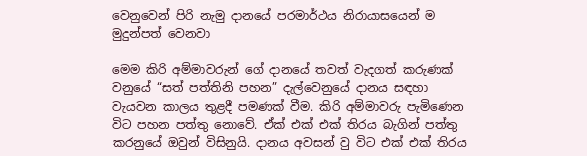වෙනුවෙන් පිරි නැමු දානයේ පරමාර්ථය නිරායාසයෙන් ම මුදුන්පත් වෙනවා

මෙම කිරි අම්මාවරුන් ගේ දානයේ තවත් වැදගත් කරුණක් වනුයේ “සත් පත්තිනි පහන” දැල්වෙනුයේ දානය සඳහා වැයවන කාලය තුළදී පමණක් වීම. කිරි අම්මාවරු පැමිණෙන විට පහන පත්තු නොවේ. ඒක් එක් එක් තිරය බැගින් පත්තු කරනුයේ ඔවුන් විසිනුයි. දානය අවසන් වු විට එක් එක් තිරය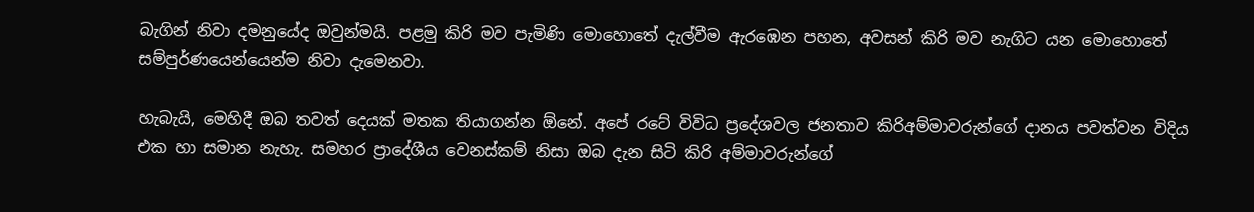බැගින් නිවා දමනුයේද ඔවුන්මයි. පළමු කිරි මව පැමිණි මොහොතේ දැල්වීම ඇරඹෙන පහන, අවසන් කිරි මව නැගිට යන මොහොතේ සම්පුර්ණයෙන්යෙන්ම නිවා දැමෙනවා.

හැබැයි, මෙහිදී ඔබ තවත් දෙයක් මතක තියාගන්න ඕනේ. අපේ රටේ විවිධ ප්‍රදේශවල ජනතාව කිරිඅම්මාවරුන්ගේ දානය පවත්වන විදිය එක හා සමාන නැහැ. සමහර ප්‍රාදේශීය වෙනස්කම් නිසා ඔබ දැන සිටි කිරි අම්මාවරුන්ගේ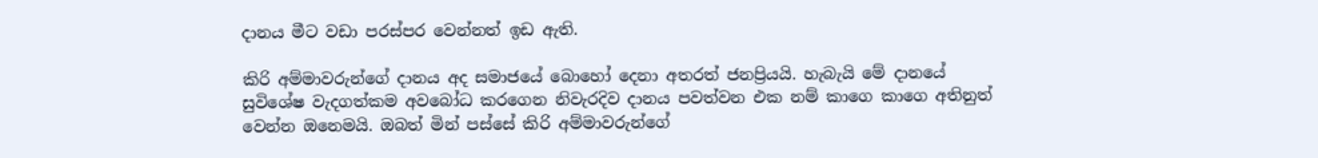දානය මීට වඩා පරස්පර වෙන්නත් ඉඩ ඇති.

කිරි අම්මාවරුන්ගේ දානය අද සමාජයේ බොහෝ දෙනා අතරත් ජනප්‍රියයි. හැබැයි මේ දානයේ සුවිශේෂ වැදගත්කම අවබෝධ කරගෙන නිවැරදිව දානය පවත්වන එක නම් කාගෙ කාගෙ අතිනුත් වෙන්න ඔනෙමයි. ඔබත් මින් පස්සේ කිරි අම්මාවරුන්ගේ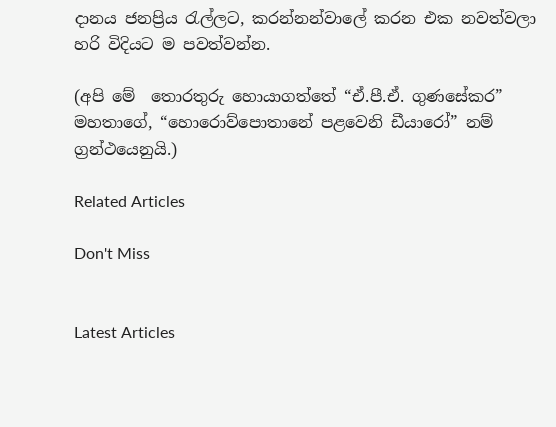දානය ජනප්‍රිය රැල්ලට, කරන්නන්වාලේ කරන එක නවත්වලා හරි විදියට ම පවත්වන්න.

(අපි මේ  තොරතුරු හොයාගත්තේ “ඒ.පී.ඒ. ගුණසේකර” මහතාගේ, “හොරොව්පොතානේ පළවෙනි ඩීයාරෝ” නම් ග්‍රන්ථයෙනුයි.)

Related Articles

Don't Miss


Latest Articles